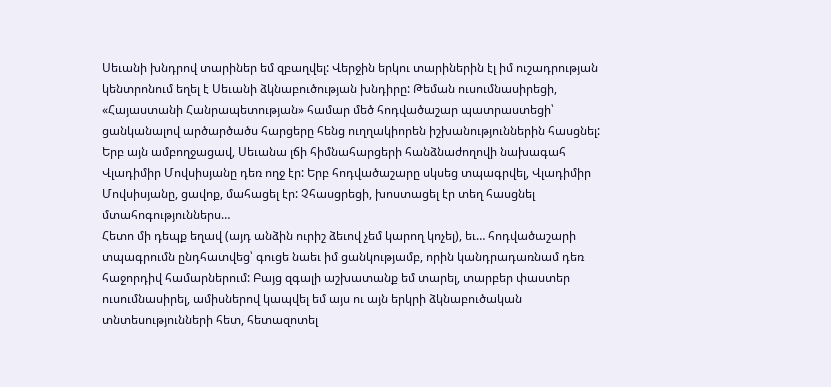Սեւանի խնդրով տարիներ եմ զբաղվել: Վերջին երկու տարիներին էլ իմ ուշադրության կենտրոնում եղել է Սեւանի ձկնաբուծության խնդիրը: Թեման ուսումնասիրեցի, «Հայաստանի Հանրապետության» համար մեծ հոդվածաշար պատրաստեցի՝ ցանկանալով արծարծածս հարցերը հենց ուղղակիորեն իշխանություններին հասցնել: Երբ այն ամբողջացավ, Սեւանա լճի հիմնահարցերի հանձնաժողովի նախագահ Վլադիմիր Մովսիսյանը դեռ ողջ էր: Երբ հոդվածաշարը սկսեց տպագրվել, Վլադիմիր Մովսիսյանը, ցավոք, մահացել էր: Չհասցրեցի, խոստացել էր տեղ հասցնել մտահոգություններս…
Հետո մի դեպք եղավ (այդ անձին ուրիշ ձեւով չեմ կարող կոչել), եւ… հոդվածաշարի տպագրումն ընդհատվեց՝ գուցե նաեւ իմ ցանկությամբ, որին կանդրադառնամ դեռ հաջորդիվ համարներում: Բայց զգալի աշխատանք եմ տարել, տարբեր փաստեր ուսումնասիրել, ամիսներով կապվել եմ այս ու այն երկրի ձկնաբուծական տնտեսությունների հետ, հետազոտել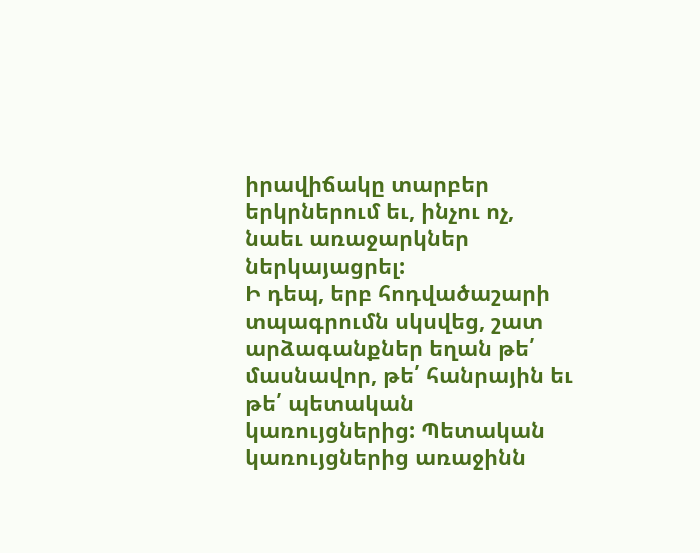իրավիճակը տարբեր երկրներում եւ, ինչու ոչ, նաեւ առաջարկներ ներկայացրել:
Ի դեպ, երբ հոդվածաշարի տպագրումն սկսվեց, շատ արձագանքներ եղան թե՛ մասնավոր, թե՛ հանրային եւ թե՛ պետական կառույցներից: Պետական կառույցներից առաջինն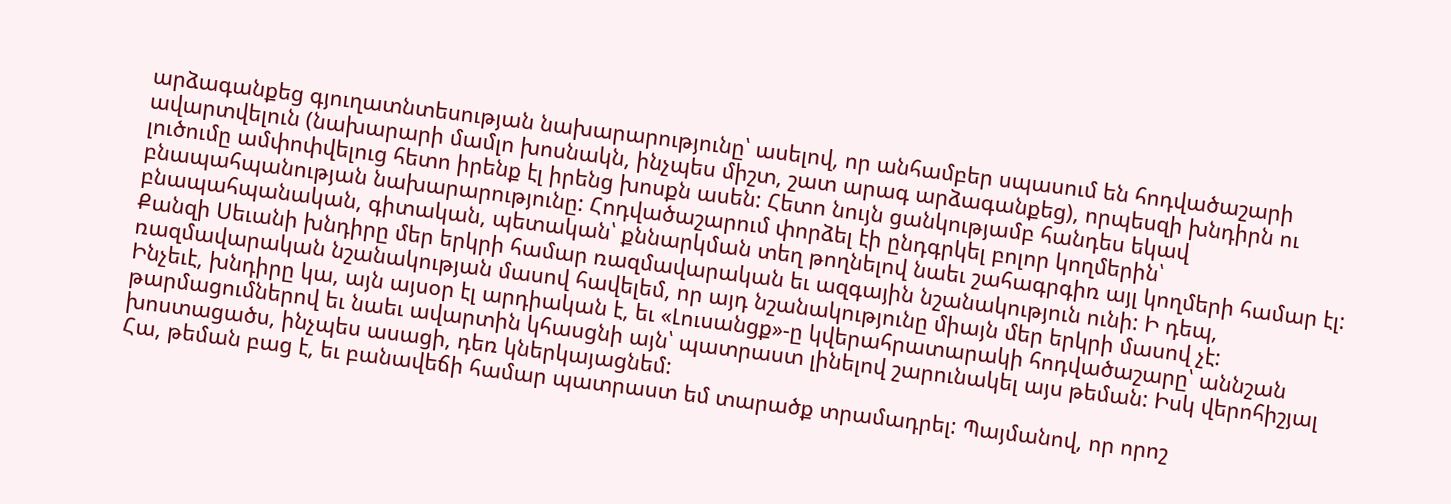արձագանքեց գյուղատնտեսության նախարարությունը՝ ասելով, որ անհամբեր սպասում են հոդվածաշարի ավարտվելուն (նախարարի մամլո խոսնակն, ինչպես միշտ, շատ արագ արձագանքեց), որպեսզի խնդիրն ու լուծումը ամփոփվելուց հետո իրենք էլ իրենց խոսքն ասեն: Հետո նույն ցանկությամբ հանդես եկավ բնապահպանության նախարարությունը: Հոդվածաշարում փորձել էի ընդգրկել բոլոր կողմերին՝ բնապահպանական, գիտական, պետական՝ քննարկման տեղ թողնելով նաեւ շահագրգիռ այլ կողմերի համար էլ: Քանզի Սեւանի խնդիրը մեր երկրի համար ռազմավարական եւ ազգային նշանակություն ունի: Ի դեպ, ռազմավարական նշանակության մասով հավելեմ, որ այդ նշանակությունը միայն մեր երկրի մասով չէ:
Ինչեւէ, խնդիրը կա, այն այսօր էլ արդիական է, եւ «Լուսանցք»-ը կվերահրատարակի հոդվածաշարը՝ աննշան թարմացումներով եւ նաեւ ավարտին կհասցնի այն՝ պատրաստ լինելով շարունակել այս թեման: Իսկ վերոհիշյալ խոստացածս, ինչպես ասացի, դեռ կներկայացնեմ:
Հա, թեման բաց է, եւ բանավեճի համար պատրաստ եմ տարածք տրամադրել: Պայմանով, որ որոշ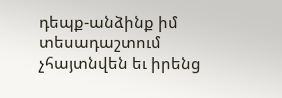դեպք-անձինք իմ տեսադաշտում չհայտնվեն եւ իրենց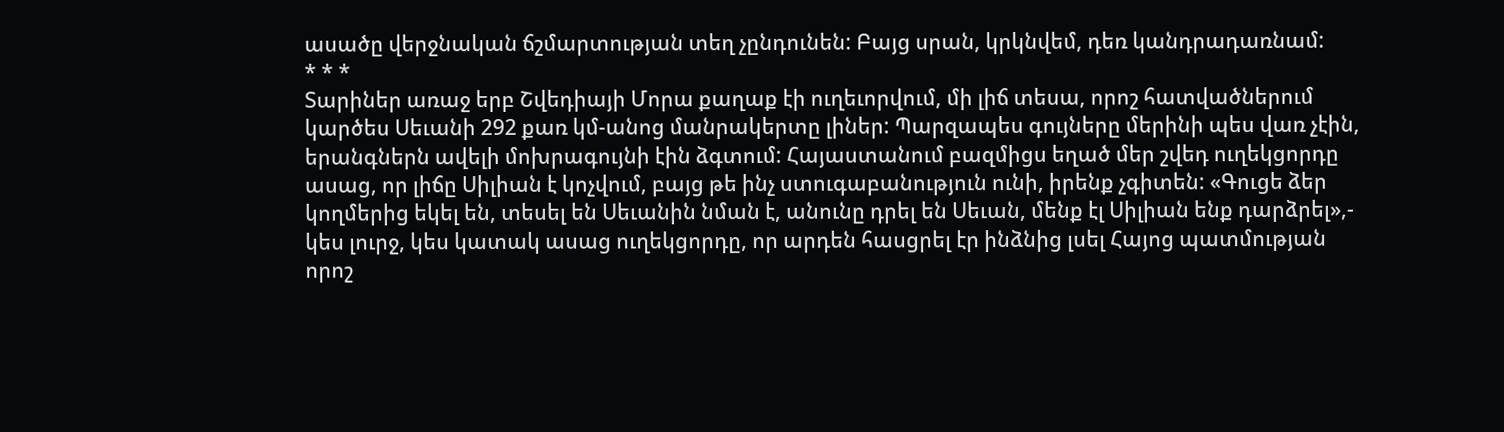ասածը վերջնական ճշմարտության տեղ չընդունեն: Բայց սրան, կրկնվեմ, դեռ կանդրադառնամ:
* * *
Տարիներ առաջ երբ Շվեդիայի Մորա քաղաք էի ուղեւորվում, մի լիճ տեսա, որոշ հատվածներում կարծես Սեւանի 292 քառ կմ-անոց մանրակերտը լիներ: Պարզապես գույները մերինի պես վառ չէին, երանգներն ավելի մոխրագույնի էին ձգտում: Հայաստանում բազմիցս եղած մեր շվեդ ուղեկցորդը ասաց, որ լիճը Սիլիան է կոչվում, բայց թե ինչ ստուգաբանություն ունի, իրենք չգիտեն: «Գուցե ձեր կողմերից եկել են, տեսել են Սեւանին նման է, անունը դրել են Սեւան, մենք էլ Սիլիան ենք դարձրել»,- կես լուրջ, կես կատակ ասաց ուղեկցորդը, որ արդեն հասցրել էր ինձնից լսել Հայոց պատմության որոշ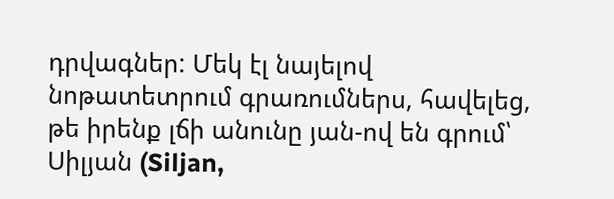դրվագներ: Մեկ էլ նայելով նոթատետրում գրառումներս, հավելեց, թե իրենք լճի անունը յան-ով են գրում՝ Սիլյան (Siljan,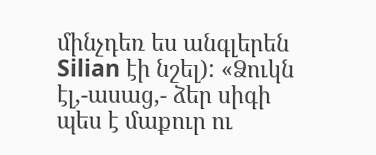մինչդեռ ես անգլերեն Silian էի նշել): «Ձուկն էլ,-ասաց,- ձեր սիգի պես է մաքուր ու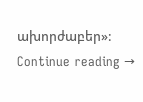ախորժաբեր»: Continue reading →